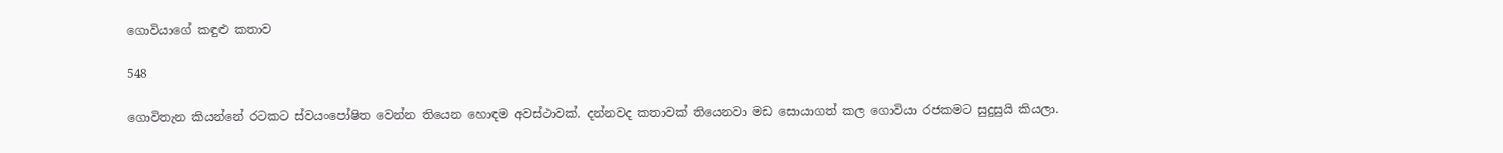ගොවියාගේ කඳුළු කතාව

548

ගොවිතැන කියන්නේ රටකට ස්වයංපෝෂිත වෙන්න තියෙන හොඳම අවස්ථාවක්. දන්නවද කතාවක් තියෙනවා මඩ සොයාගත් කල ගොවියා රජකමට සුදුසුයි කියලා.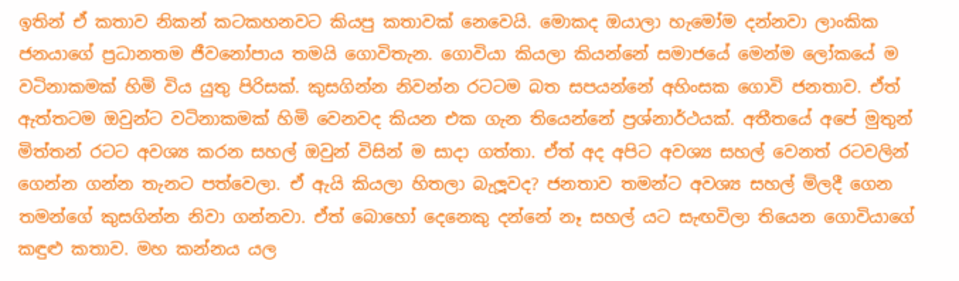ඉතින් ඒ කතාව නිකන් කටකහනවට කියපු කතාවක් නෙවෙයි. මොකද ඔයාලා හැමෝම දන්නවා ලාංකික ජනයාගේ ප්‍රධානතම ජීවනෝපාය තමයි ගොවිතැන. ගොවියා කියලා කියන්නේ සමාජයේ මෙන්ම ලෝකයේ ම වටිනාකමක් හිමි විය යුතු පිරිසක්. කුසගින්න නිවන්න රටටම බත සපයන්නේ අහිංසක ගොවි ජනතාව. ඒත් ඇත්තටම ඔවුන්ට වටිනාකමක් හිමි වෙනවද කියන එක ගැන තියෙන්නේ ප්‍රශ්නාර්ථයක්. අතීතයේ අපේ මුතුන් මිත්තන් රටට අවශ්‍ය කරන සහල් ඔවුන් විසින් ම සාදා ගත්තා. ඒත් අද අපිට අවශ්‍ය සහල් වෙනත් රටවලින් ගෙන්න ගන්න තැනට පත්වෙලා. ඒ ඇයි කියලා හිතලා බැලූවද? ජනතාව තමන්ට අවශ්‍ය සහල් මිලදී ගෙන තමන්ගේ කුසගින්න නිවා ගන්නවා. ඒත් බොහෝ දෙනෙකු දන්නේ නෑ සහල් යට සැඟවිලා තියෙන ගොවියාගේ කඳුළු කතාව. මහ කන්නය යල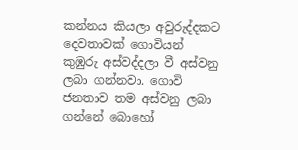කන්නය කියලා අවුරුද්දකට දෙවතාවක් ගොවියන් කුඹුරු අස්වද්දලා වී අස්වනු ලබා ගන්නවා. ගොවි ජනතාව තම අස්වනු ලබා ගන්නේ බොහෝ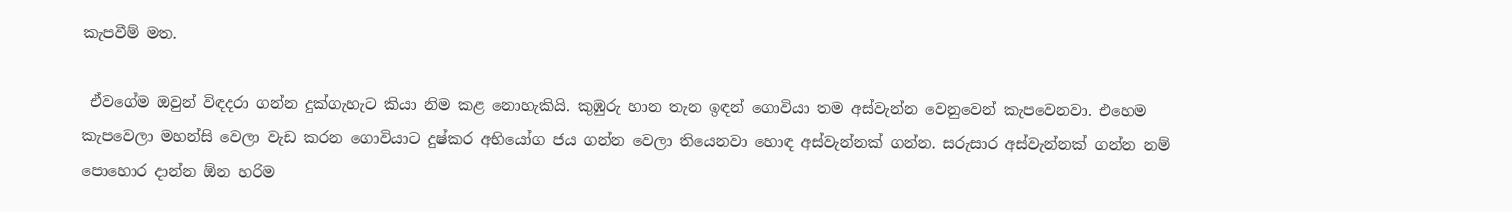කැපවීම් මත.

 ඒවගේම ඔවුන් විඳදරා ගන්න දුක්ගැහැට කියා නිම කළ නොහැකියි. කුඹුරු හාන තැන ඉඳන් ගොවියා තම අස්වැන්න වෙනුවෙන් කැපවෙනවා. එහෙම කැපවෙලා මහන්සි වෙලා වැඩ කරන ගොවියාට දුෂ්කර අභියෝග ජය ගන්න වෙලා තියෙනවා හොඳ අස්වැන්නක් ගන්න. සරුසාර අස්වැන්නක් ගන්න නම් පොහොර දාන්න ඕන හරිම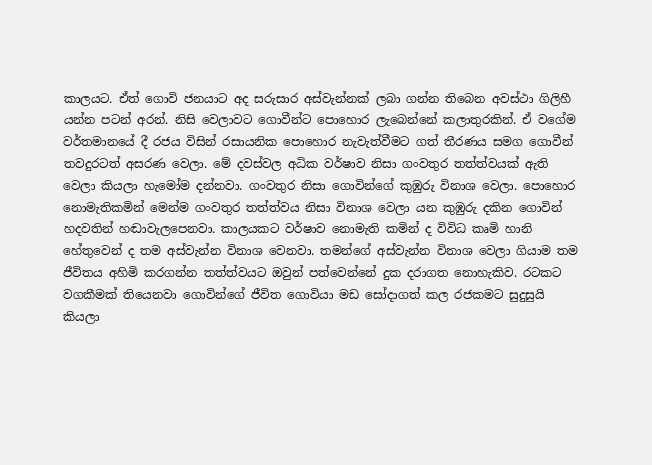කාලයට. ඒත් ගොවි ජනයාට අද සරුසාර අස්වැන්නක් ලබා ගන්න තිබෙන අවස්ථා ගිලිහී යන්න පටන් අරන්. නිසි වෙලාවට ගොවීන්ට පොහොර ලැබෙන්නේ කලාතුරකින්. ඒ වගේම වර්තමානයේ දී රජය විසින් රසායනික පොහොර නැවැත්වීමට ගත් තීරණය සමග ගොවීන් තවදුරටත් අසරණ වෙලා. මේ දවස්වල අධික වර්ෂාව නිසා ගංවතුර තත්ත්වයක් ඇති වෙලා කියලා හැමෝම දන්නවා. ගංවතුර නිසා ගොවින්ගේ කුඹුරු විනාශ වෙලා. පොහොර නොමැතිකමින් මෙන්ම ගංවතුර තත්ත්වය නිසා විනාශ වෙලා යන කුඹුරු දකින ගොවින් හදවතින් හඬාවැලපෙනවා. කාලයකට වර්ෂාව නොමැති කමින් ද විවිධ කෘමි හානි හේතුවෙන් ද තම අස්වැන්න විනාශ වෙනවා. තමන්ගේ අස්වැන්න විනාශ වෙලා ගියාම තම ජීවිතය අහිමි කරගන්න තත්ත්වයට ඔවුන් පත්වෙන්නේ දුක දරාගත නොහැකිව. රටකට වගකීමක් තියෙනවා ගොවින්ගේ ජීවිත ගොවියා මඩ සෝදාගත් කල රජකමට සුදුසුයි කියලා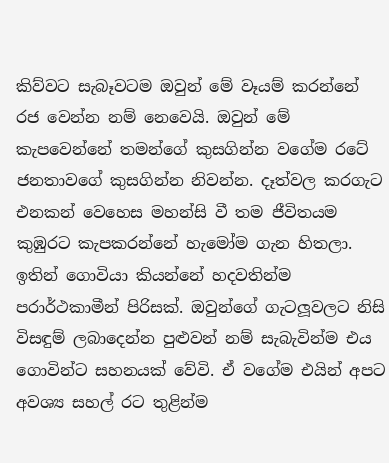කිව්වට සැබෑවටම ඔවුන් මේ වෑයම් කරන්නේ රජ වෙන්න නම් නෙවෙයි. ඔවුන් මේ කැපවෙන්නේ තමන්ගේ කුසගින්න වගේම රටේ ජනතාවගේ කුසගින්න නිවන්න. දෑත්වල කරගැට එනකන් වෙහෙස මහන්සි වී තම ජීවිතයම කුඹුරට කැපකරන්නේ හැමෝම ගැන හිතලා. ඉතින් ගොවියා කියන්නේ හදවතින්ම පරාර්ථකාමීන් පිරිසක්. ඔවුන්ගේ ගැටලූවලට නිසි විසඳුම් ලබාදෙන්න පුළුවන් නම් සැබැවින්ම එය ගොවින්ට සහනයක් වේවි. ඒ වගේම එයින් අපට අවශ්‍ය සහල් රට තුළින්ම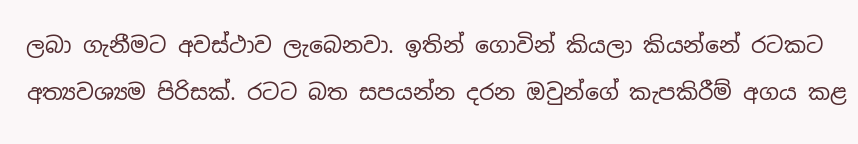ලබා ගැනීමට අවස්ථාව ලැබෙනවා. ඉතින් ගොවින් කියලා කියන්නේ රටකට අත්‍යවශ්‍යම පිරිසක්. රටට බත සපයන්න දරන ඔවුන්ගේ කැපකිරීම් අගය කළ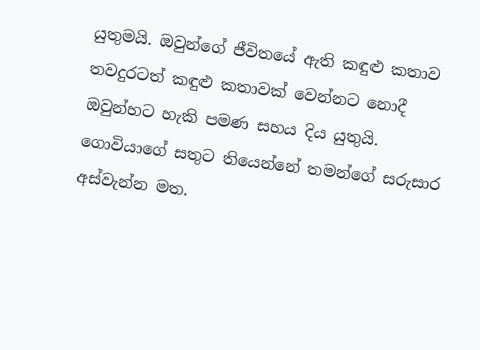යුතුමයි. ඔවුන්ගේ ජීවිතයේ ඇති කඳුළු කතාව තවදුරටත් කඳුළු කතාවක් වෙන්නට නොදී ඔවුන්හට හැකි පමණ සහය දිය යුතුයි. ගොවියාගේ සතුට තියෙන්නේ තමන්ගේ සරුසාර අස්වැන්න මත.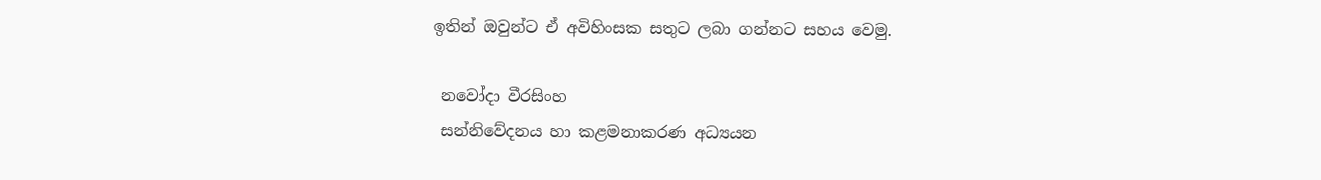ඉතින් ඔවුන්ට ඒ අවිහිංසක සතුට ලබා ගන්නට සහය වෙමු.

 නවෝදා වීරසිංහ
 සන්නිවේදනය හා කළමනාකරණ අධ්‍යයන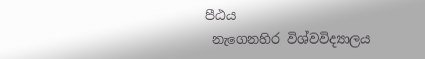පීඨය
 නැගෙනහිර විශ්වවිද්‍යාලය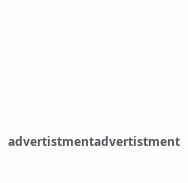advertistmentadvertistment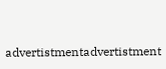advertistmentadvertistment